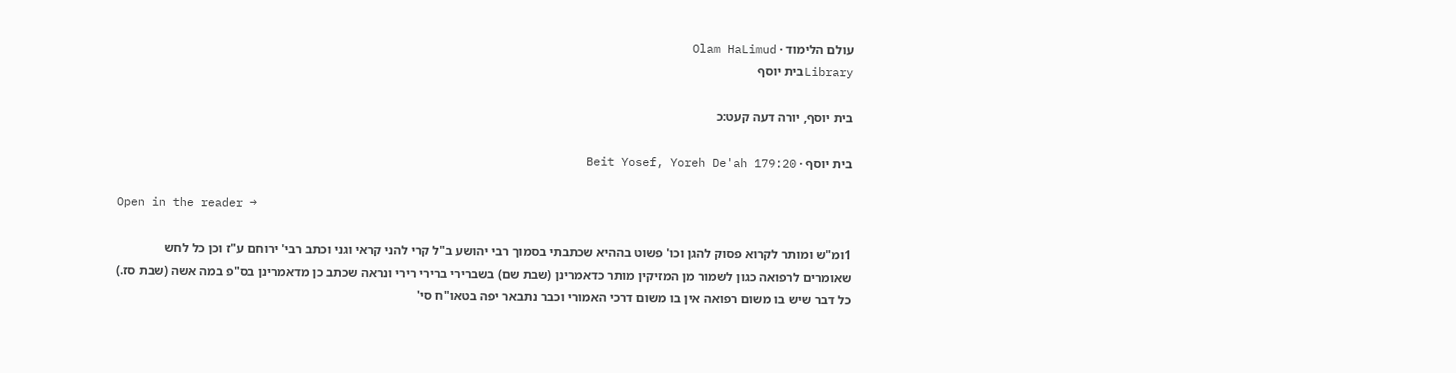עולם הלימוד · Olam HaLimud
Libraryבית יוסף

בית יוסף, יורה דעה קעט:כ

בית יוסף · Beit Yosef, Yoreh De'ah 179:20

Open in the reader →

1ומ"ש ומותר לקרוא פסוק להגן וכו' פשוט בההיא שכתבתי בסמוך רבי יהושע ב"ל קרי להני קראי וגני וכתב רבי' ירוחם ע"ז וכן כל לחש שאומרים לרפואה כגון לשמור מן המזיקין מותר כדאמרינן (שבת שם) בשברירי ברירי רירי ונראה שכתב כן מדאמרינן בס"פ במה אשה (שבת סז.) כל דבר שיש בו משום רפואה אין בו משום דרכי האמורי וכבר נתבאר יפה בטאו"ח סי'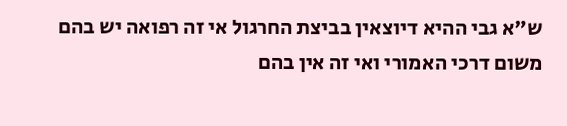ש"א גבי ההיא דיוצאין בביצת החרגול אי זה רפואה יש בהם משום דרכי האמורי ואי זה אין בהם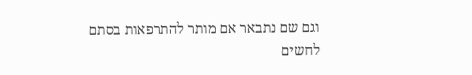וגם שם נתבאר אם מותר להתרפאות בסתם לחשים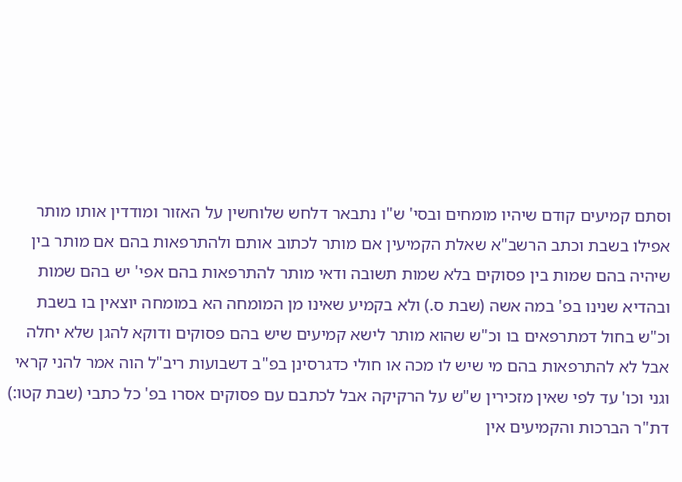וסתם קמיעים קודם שיהיו מומחים ובסי' ש"ו נתבאר דלחש שלוחשין על האזור ומודדין אותו מותר אפילו בשבת וכתב הרשב"א שאלת הקמיעין אם מותר לכתוב אותם ולהתרפאות בהם אם מותר בין שיהיה בהם שמות בין פסוקים בלא שמות תשובה ודאי מותר להתרפאות בהם אפי' יש בהם שמות ובהדיא שנינו בפ' במה אשה (שבת ס.) ולא בקמיע שאינו מן המומחה הא במומחה יוצאין בו בשבת וכ"ש בחול דמתרפאים בו וכ"ש שהוא מותר לישא קמיעים שיש בהם פסוקים ודוקא להגן שלא יחלה אבל לא להתרפאות בהם מי שיש לו מכה או חולי כדגרסינן בפ"ב דשבועות ריב"ל הוה אמר להני קראי וגני וכו' עד לפי שאין מזכירין ש"ש על הרקיקה אבל לכתבם עם פסוקים אסרו בפ' כל כתבי (שבת קטו:) דת"ר הברכות והקמיעים אין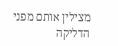מצילין אותם מפני הדליקה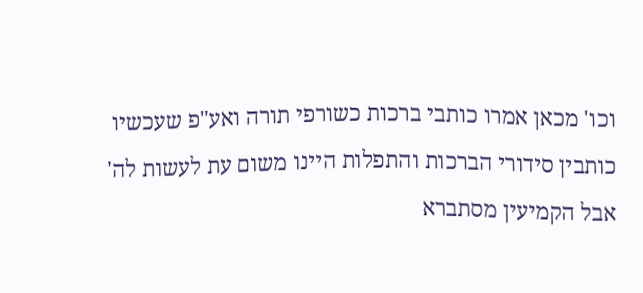וכו' מכאן אמרו כותבי ברכות כשורפי תורה ואע"פ שעכשיו כותבין סידורי הברכות והתפלות היינו משום עת לעשות לה' אבל הקמיעין מסתברא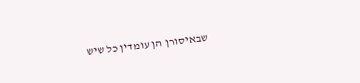שבאיסורן הן עומדין כל שיש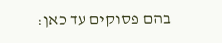בהם פסוקים עד כאן: